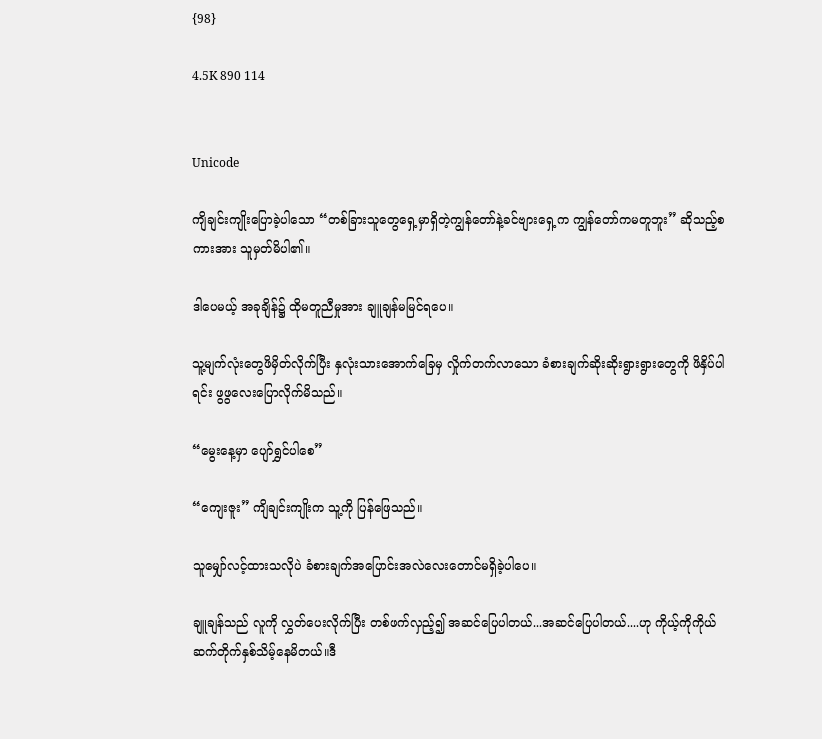{98}

4.5K 890 114


Unicode

ကျိချင်းကျိုးပြောခဲ့ပါသော “တစ်ခြားသူတွေရှေ့မှာရှိတဲ့ကျွန်တော်နဲ့ခင်ဗျားရှေ့က ကျွန်တော်ကမတူဘူး” ဆိုသည့်စကားအား သူမှတ်မိပါ၏။

ဒါပေမယ့် အခုချိန်၌ ထိုမတူညီမှုအား ချူချန်မမြင်ရပေ။

သူ့မျက်လုံးတွေဖိမှိတ်လိုက်ပြီး နှလုံးသားအောက်ခြေမှ လှိုက်တက်လာသော ခံစားချက်ဆိုးဆိုးရွားရွားတွေကို ဖိနှိပ်ပါရင်း ဖွဖွလေးပြောလိုက်မိသည်။

“မွေးနေ့မှာ ပျော်ရွှင်ပါစေ”

“ကျေးဇူး” ကျိချင်းကျိုးက သူ့ကို ပြန်ဖြေသည်။

သူမျှော်လင့်ထားသလိုပဲ ခံစားချက်အပြောင်းအလဲလေးတောင်မရှိခဲ့‌ပါပေ။

ချူချန်သည် လူကို လွှတ်ပေးလိုက်ပြီး တစ်ဖက်လှည့်၍ အဆင်ပြေပါတယ်...အဆင်ပြေပါတယ်....ဟု ကိုယ့်ကိုကိုယ် ဆက်တိုက်နှစ်သိမ့်နေမိတယ်။ဒီ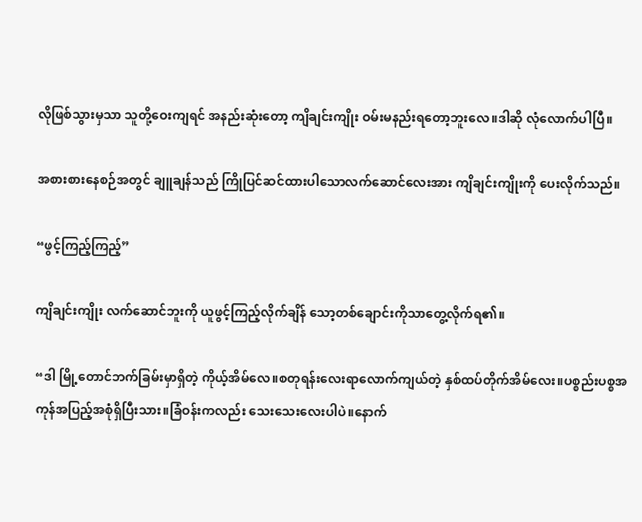လိုဖြစ်သွားမှသာ သူတို့ဝေးကျရင် အနည်းဆုံးတော့ ကျိချင်းကျိုး ဝမ်းမနည်းရတော့ဘူးလေ။ဒါဆို လုံလောက်ပါပြီ။

အစားစားနေစဉ်အတွင် ချူချန်သည် ကြိုပြင်ဆင်ထားပါသောလက်ဆောင်လေးအား ကျိချင်းကျိုးကို ပေးလိုက်သည်။

“ဖွင့်ကြည့်ကြည့်”

ကျိချင်းကျိုး လက်ဆောင်ဘူးကို ယူဖွင့်ကြည့်လိုက်ချိန် သော့တစ်ချောင်းကိုသာတွေ့လိုက်ရ၏။

“ဒါ မြို့တောင်ဘက်ခြမ်းမှာရှိတဲ့ ကိုယ့်အိမ်လေ။စတုရန်းလေးရာလောက်ကျယ်တဲ့ နှစ်ထပ်တိုက်အိမ်လေး။ပစ္စည်းပစ္စအကုန်အပြည့်အစုံရှိပြီးသား။ခြံဝန်းကလည်း သေးသေးလေးပါပဲ။နောက်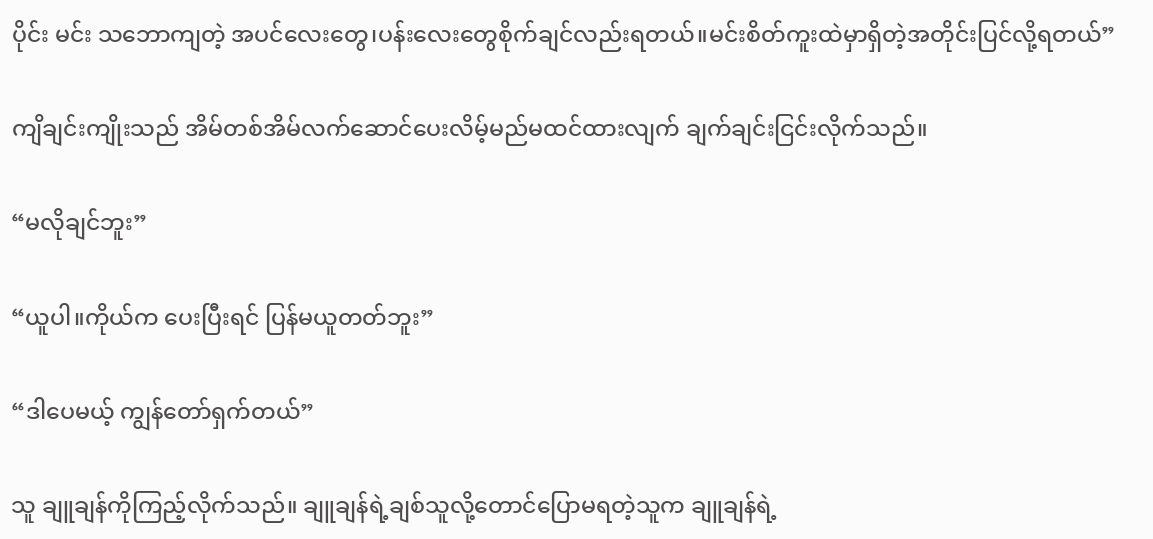ပိုင်း မင်း သဘောကျတဲ့ အပင်လေးတွေ၊ပန်းလေးတွေစိုက်ချင်လည်းရတယ်။မင်းစိတ်ကူးထဲမှာရှိတဲ့အတိုင်းပြင်လို့ရတယ်”

ကျိချင်းကျိုးသည် အိမ်တစ်အိမ်လက်ဆောင်ပေးလိမ့်မည်မထင်ထားလျက် ချက်ချင်းငြင်းလိုက်သည်။

“မလိုချင်ဘူး”

“ယူပါ။ကိုယ်က ပေးပြီးရင် ပြန်မယူတတ်ဘူး”

“ဒါပေမယ့် ကျွန်တော်ရှက်တယ်”

သူ ချူချန်ကိုကြည့်လိုက်သည်။ ချူချန်ရဲ့ချစ်သူလို့တောင်ပြောမရတဲ့သူက ချူချန်ရဲ့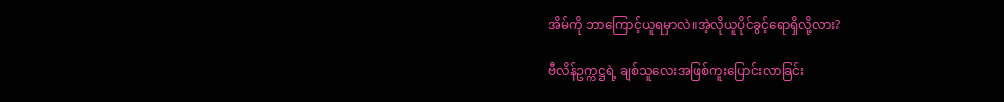အိမ်ကို ဘာကြောင့်ယူရမှာလဲ။အဲ့လိုယူပိုင်ခွင့်ရောရှိလို့လား?

ဗီလိန်ဥက္ကဋ္ဌရဲ့ ချစ်သူလေးအဖြစ်ကူးပြောင်းလာခြင်း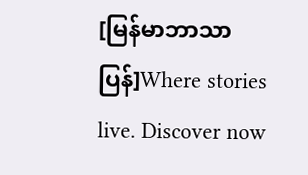[မြန်မာဘာသာပြန်]Where stories live. Discover now